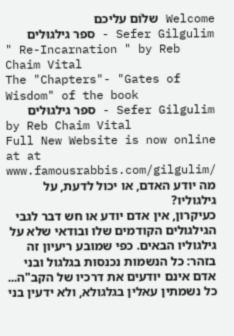Welcome שלוֹם עליכם
Sefer Gilgulim - ספר גילגוּלים
" Re-Incarnation " by Reb Chaim Vital
The "Chapters"- "Gates of Wisdom" of the book
Sefer Gilgulim - ספר גילגוּלים
by Reb Chaim Vital
Full New Website is now online at at www.famousrabbis.com/gilgulim/
מה יודע האדם, או יכול לדעת, על גילגוליו?
כעיקרון, אין אדם יודע או חש דבר לגבי הגילגולים הקודמים שלו ובודאי שלא על גילגוליו הבאים. כפי שמובע ריעיון זה בזהר: כל הנשמות נכנסות בגלגול ובני אדם אינם יודעים את דרכיו של הקב"ה...
כל נשמתין עאלין בגלגולא, ולא ידעין בני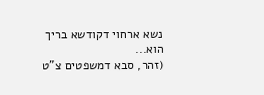נשא ארחוי דקודשא בריך הוא...
(זהר, סבא דמשפטים צ"ט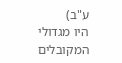ע"ב)
היו מגדולי המקובלים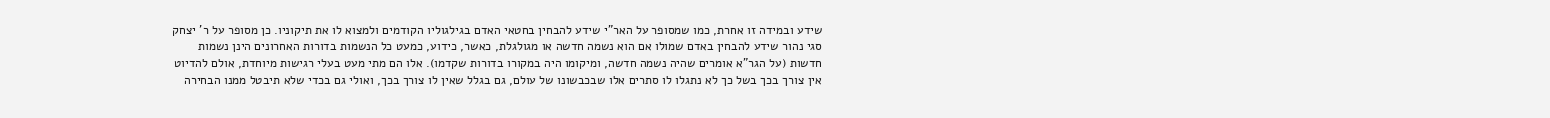שידע ובמידה זו אחרת, כמו שמסופר על האר"י שידע להבחין בחטאי האדם בגילגוליו הקודמים ולמצוא לו את תיקוניו. כן מסופר על ר' יצחק סגי נהור שידע להבחין באדם שמולו אם הוא נשמה חדשה או מגולגלת, כאשר, כידוע, כמעט כל הנשמות בדורות האחרונים הינן נשמות חדשות (על הגר"א אומרים שהיה נשמה חדשה, ומיקומו היה במקורו בדורות שקדמו). אלו הם מתי מעט בעלי רגישות מיוחדת, אולם להדיוט אין צורך בכך בשל כך לא נתגלו לו סתרים אלו שבכבשונו של עולם, גם בגלל שאין לו צורך בכך, ואולי גם בכדי שלא תיבטל ממנו הבחירה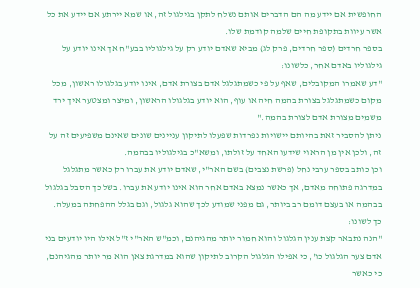החופשית אם יידע מה הם הדברים אותם נשלח לתקן בגילגול זה, או שמא יירתע אם יידע את כל אשר עיוות בתקופת חיים שלמה קודמת שלו.
בספר חרדים (ספר חרדים, פרק לג) מביא שאדם יודע רק על גילגוליו בבע"ח אך אינו יודע על גילגוליו באדם אחר, כלשונו:
"דע שאמרו המקובלים, שאף על פי כשמתגלגל אדם בצורת אדם, אינו יודע בגלגולו ראשון, מכל מקום כשמתגלגל בצורת בהמה חיה או עוף, הוא יודע בגלגולו הראשון, ומיצר ומצטער איך ירד משמים מצורת אדם לצורת בהמה."
ניתן להסביר זאת בהיותם יישויות נפרדות שפעלו לתיקון עניינים שונים שאינם משפיעים זה על זה, ולכן אין מן הראוי שידעו האחד על זולתו, ומשא"כ בגילגוליו בבהמה.
וכן כותב בספר ערבי נחל (פרשת נצבים) בשם האר"י, שאדם יודע את עברו רק כאשר מתגלגל במדרגה פתוחה מאדם, אך כאשר נמצא באדם אחר הוא אינו יודע את עברו. בשל כך הסבל בגלגול בבהמה או בעצם דומם רב ביותר, גם מפני שמודע לכך שהוא גלגול, וגם בגלל ההפחתה במעלה. כך לשונו:
"הנה נתבאר קצת ענין הגלגול והוא חמור יותר מהגיהנם, וכמ"ש האר"י ז"ל אילו היו יודעים בני אדם צער הגלגול כו', כי אפילו הגלגול הקרוב לתיקון שהוא במדרגת צאן הוא מר יותר מהגיהנם, כי כאשר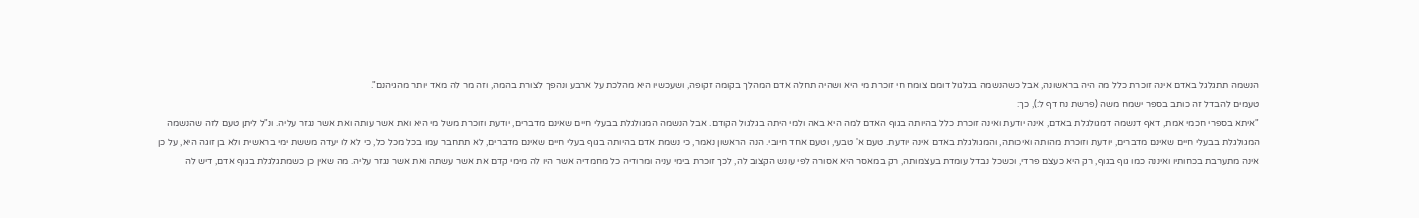הנשמה תתגלגל באדם אינה זוכרת כלל מה היה בראשונה, אבל כשהנשמה בגלגול דומם צומח חי זוכרת מי היא ושהיה תחלה אדם המהלך בקומה זקופה, ושעכשיו היא מהלכת על ארבע ונהפך לצורת בהמה, וזה מר לה מאד יותר מהגיהנם".
טעמים להבדל זה כותב בספר ישמח משה (פרשת נח דף ל:), כך:
"איתא בספרי חכמי אמת, דאף דנשמה דמגולגלת באדם, אינה יודעת ואינה זוכרת כלל בהיותה בגוף האדם למה היא באה ולמי היתה בגלגול הקודם. אבל הנשמה המגולגלת בבעלי חיים שאינם מדברים, יודעת וזוכרת משל מי היא ואת אשר עותה ואת אשר נגזר עליה. ונ"ל ליתן טעם לזה שהנשמה המגולגלת בבעלי חיים שאינם מדברים, יודעת וזוכרת מהותה ואיכותה, והמגולגלת באדם אינה יודעת. טעם א' טבעי, וטעם אחד חיובי. הנה הראשון נאמר, כי נשמת אדם בהיותה בגוף בעלי חיים שאינם מדברים, לא תתחבר עמו בכל מכל כל, כי לא לו יעדה מששת ימי בראשית ולא בן זוגה היא, על כן אינה מתערבת בכחותיו ואיננה כמו גוף בגוף, רק היא כעצם פרדי, וכשכל נבדל עומדת בעצמותה, רק במאסר היא אסורה לפי עונש הקצוב לה, לכך זוכרת בימי עניה ומרודיה כל מחמדיה אשר היו לה מימי קדם את אשר עשתה ואת אשר נגזר עליה. מה שאין כן כשמתגלגלת בגוף אדם, דיש לה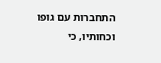התחברות עם גופו וכחותיו, כי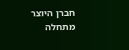חברן היוצר מתחלה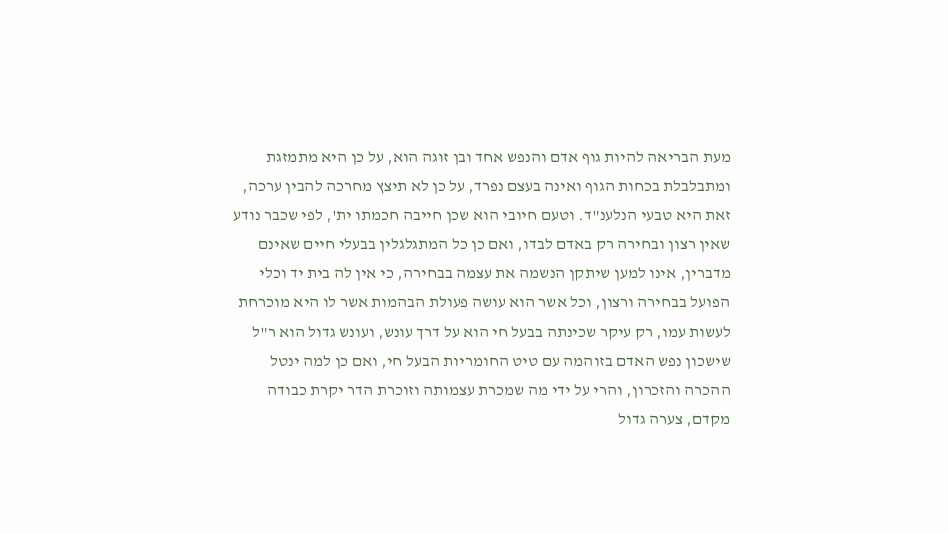מעת הבריאה להיות גוף אדם והנפש אחד ובן זוגה הוא, על כן היא מתמזגת ומתבלבלת בכחות הגוף ואינה בעצם נפרד, על כן לא תיצץ מחרכה להבין ערכה, זאת היא טבעי הנלענ"ד. וטעם חיובי הוא שכן חייבה חכמתו ית', לפי שכבר נודע שאין רצון ובחירה רק באדם לבדו, ואם כן כל המתגלגלין בבעלי חיים שאינם מדברין, אינו למען שיתקן הנשמה את עצמה בבחירה, כי אין לה בית יד וכלי הפועל בבחירה ורצון, וכל אשר הוא עושה פעולת הבהמות אשר לו היא מוכרחת לעשות עמו, רק עיקר שכינתה בבעל חי הוא על דרך עונש, ועונש גדול הוא ר"ל שישכון נפש האדם בזוהמה עם טיט החומריות הבעל חי, ואם כן למה ינטל ההכרה והזכרון, והרי על ידי מה שמכרת עצמותה וזוכרת הדר יקרת כבודה מקדם, צערה גדול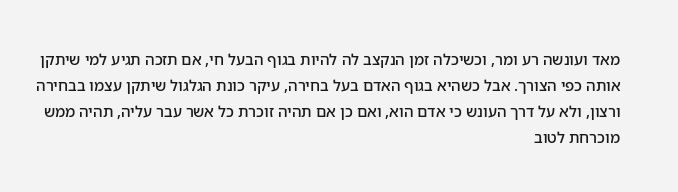מאד ועונשה רע ומר, וכשיכלה זמן הנקצב לה להיות בגוף הבעל חי, אם תזכה תגיע למי שיתקן אותה כפי הצורך. אבל כשהיא בגוף האדם בעל בחירה, עיקר כונת הגלגול שיתקן עצמו בבחירה ורצון, ולא על דרך העונש כי אדם הוא, ואם כן אם תהיה זוכרת כל אשר עבר עליה, תהיה ממש מוכרחת לטוב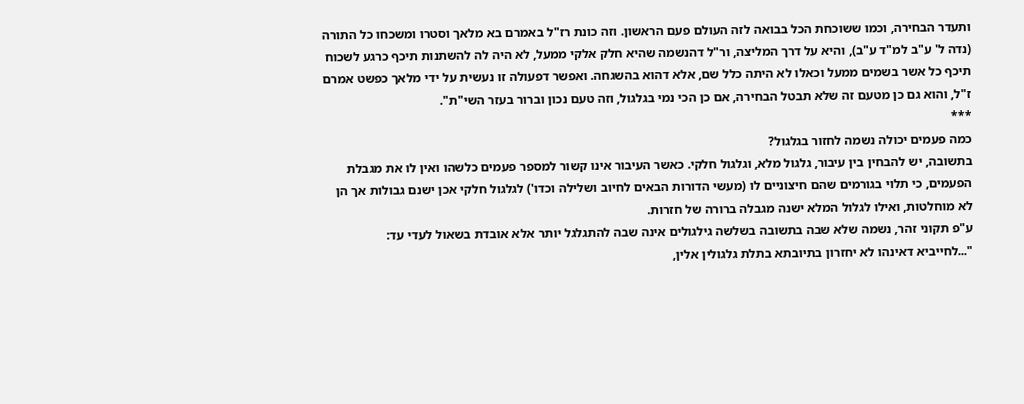ותעדר הבחירה, וכמו ששוכחת הכל בבואה לזה העולם פעם הראשון. וזה כונת רז"ל באמרם בא מלאך וסטרו ומשכחו כל התורה (נדה ל' ע"ב למ"ד ע"ב), והיא על דרך המליצה, ור"ל דהנשמה שהיא חלק אלקי ממעל, לא היה לה להשתנות תיכף כרגע לשכוח תיכף כל אשר בשמים ממעל וכאלו לא היתה כלל שם, אלא דהוא בהשגחה. ואפשר דפעולה זו נעשית על ידי מלאך כפשט אמרם ז"ל, והוא גם כן מטעם זה שלא תבטל הבחירה, אם כן הכי נמי בגלגול, וזה טעם נכון וברור בעזר השי"ת".
***
כמה פעמים יכולה נשמה לחזור בגלגול?
בתשובה, יש להבחין בין עיבור, גלגול מלא, וגלגול חלקי. כאשר העיבור אינו קשור למספר פעמים כלשהו ואין לו את מגבלת הפעמים, כי תלוי בגורמים שהם חיצוניים לו (מעשי הדורות הבאים לחיוב ושלילה וכדו') לגלגול חלקי אכן ישנם גבולות אך הן לא מוחלטות, ואילו לגלול המלא ישנה מגבלה ברורה של חזרות.
ע"פ תקוני זהר, נשמה שלא שבה בתשובה בשלשה גילגולים אינה שבה להתגלגל יותר אלא אובדת בשאול לעדי עד:
"...לחייביא דאינהו לא יחזרון בתיובתא בתלת גלגולין אלין,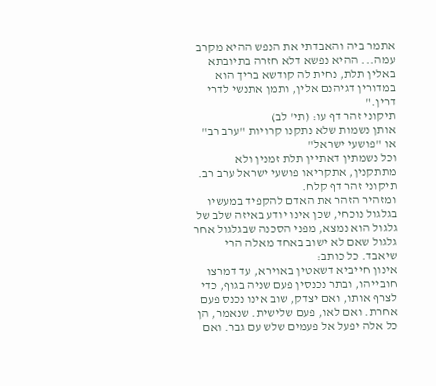אתמר ביה והאבדתי את הנפש ההיא מקרב עמה... ההיא נפשא דלא חזרה בתיובתא באלין תלת, נחית לה קודשא בריך הוא במדורין דגיהנם אלין, ותמן אתנשי לדרי דרין."
תיקוני זהר דף עו: (תי' לב)
אותן נשמות שלא נתקנו קרויות "ערב רב" או "פושעי ישראל"
וכל נשמתין דאתיין תלת זמנין ולא מתתקנין, אתקריאו פושעי ישראל ערב רב.
תיקוני זהר דף קלח.
ומזהיר הזהר את האדם להקפיד במעשיו בגלגול נוכחי, שכן אינו יודע באיזה שלב של גלגול הוא נמצא, מפני הסכנה שבגלגול אחר גלגול שאם לא ישוב באחד מאלה הרי שיאבד. כל כותב:
אינון חייביא דשאטין באוירא, עד דמרצו חובייהו, ובתר נכנסין פעם שניה בגוף, כדי לצרף אותו, ואם יצדק, שוב אינו נכנס פעם אחרת. ואם לאו, פעם שלישית. שנאמר, הן כל אלה יפעל אל פעמים שלש עם גבר. ואם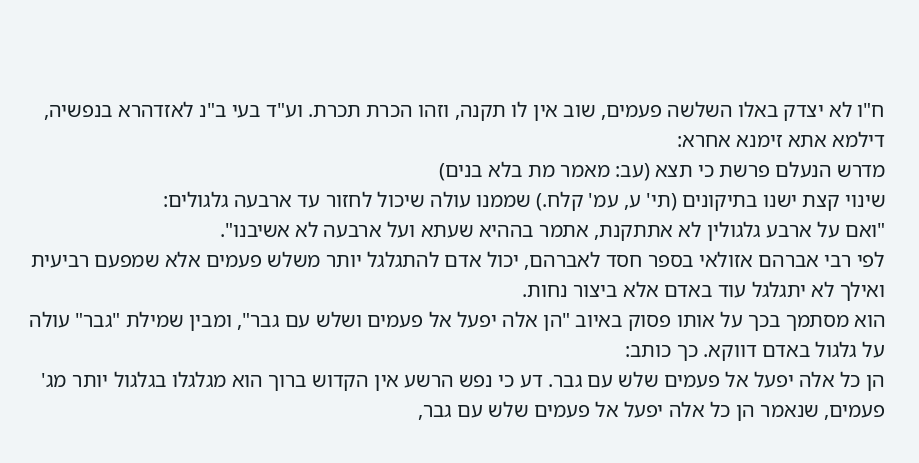ח"ו לא יצדק באלו השלשה פעמים, שוב אין לו תקנה, וזהו הכרת תכרת. וע"ד בעי ב"נ לאזדהרא בנפשיה, דילמא אתא זימנא אחרא:
מדרש הנעלם פרשת כי תצא (עב: מאמר מת בלא בנים)
שינוי קצת ישנו בתיקונים (תי' ע, עמ' קלח.) שממנו עולה שיכול לחזור עד ארבעה גלגולים:
"ואם על ארבע גלגולין לא אתתקנת, אתמר בההיא שעתא ועל ארבעה לא אשיבנו".
לפי רבי אברהם אזולאי בספר חסד לאברהם, יכול אדם להתגלגל יותר משלש פעמים אלא שמפעם רביעית ואילך לא יתגלגל עוד באדם אלא ביצור נחות.
הוא מסתמך בכך על אותו פסוק באיוב "הן אלה יפעל אל פעמים ושלש עם גבר", ומבין שמילת "גבר" עולה על גלגול באדם דווקא. כך כותב:
הן כל אלה יפעל אל פעמים שלש עם גבר. דע כי נפש הרשע אין הקדוש ברוך הוא מגלגלו בגלגול יותר מג' פעמים, שנאמר הן כל אלה יפעל אל פעמים שלש עם גבר,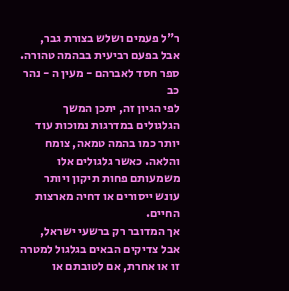ר"ל פעמים ושלש בצורת גבר, אבל בפעם רביעית בבהמה טהורה.
ספר חסד לאברהם - מעין ה - נהר כב
לפי הגיון זה, יתכן המשך הגלגולים במדרגות נמוכות עוד יותר כמו בהמה טמאה, צומח והלאה. כאשר גלגולים אלו משמעותם פחות תיקון ויותר עונש ייסורים או דחיה מארצות החיים.
אך המדובר רק ברשעי ישראל, אבל צדיקים הבאים בגלגול למטרה זו או אחרת, אם לטובתם או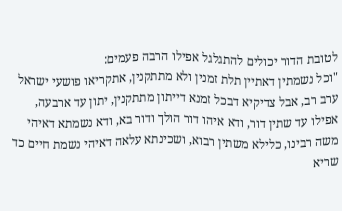לטובת הדור יכולים להתגלגל אפילו הרבה פעמים:
"וכל נשמתין דאתיין תלת זמנין ולא מתתקנין, אתקריאו פושעי ישראל ערב רב, אבל צדיקיא דבכל זמנא דייתון מתתקנין, יתון עד ארבעה, אפילו עד שתין דור, ודא איהו דור הולך ודור בא, ודא נשמתא דאיהי משה רבינו, כלילא משתין רבוא, ושכינתא עלאה דאיהי נשמת חיים כד שריא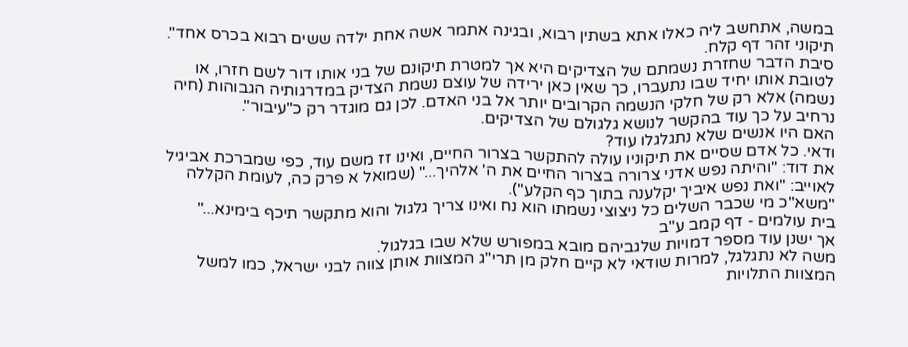במשה, אתחשב ליה כאלו אתא בשתין רבוא, ובגינה אתמר אשה אחת ילדה ששים רבוא בכרס אחד".
תיקוני זהר דף קלח.
סיבת הדבר שחזרת נשמתם של הצדיקים היא אך למטרת תיקונם של בני אותו דור לשם חזרו, או לטובת אותו יחיד שבו נתעברו, כך שאין כאן ירידה של עוצם נשמת הצדיק במדרגותיה הגבוהות (חיה נשמה) אלא רק של חלקי הנשמה הקרובים יותר אל בני האדם. לכן גם מוגדר רק כ"עיבור".
נרחיב על כך עוד בהקשר לנושא גלגולם של הצדיקים.
האם היו אנשים שלא נתגלגלו עוד?
ודאי. כל אדם שסיים את תיקוניו עולה להתקשר בצרור החיים, ואינו זז משם עוד, כפי שמברכת אביגיל את דוד: "והיתה נפש אדני צרורה בצרור החיים את ה' אלהיך..." (שמואל א פרק כה, לעומת הקללה לאוייב: "ואת נפש איביך יקלענה בתוך כף הקלע").
"משא"כ מי שכבר השלים כל ניצוצי נשמתו הוא נח ואינו צריך גלגול והוא מתקשר תיכף בימינא..."
בית עולמים - דף קמב ע"ב
אך ישנן עוד מספר דמויות שלגביהם מובא במפורש שלא שבו בגלגול.
משה לא נתגלגל, למרות שודאי לא קיים חלק מן תרי"ג המצוות אותן צווה לבני ישראל, כמו למשל המצוות התלויות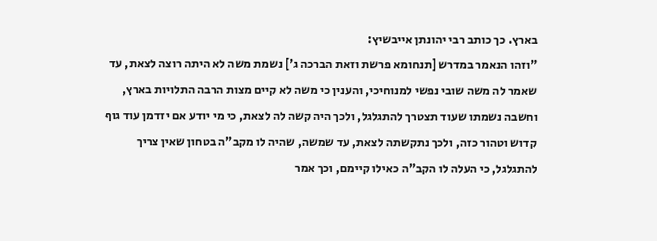בארץ. כך כותב רבי יהונתן אייבשיץ:
"וזהו הנאמר במדרש [תנחומא פרשת וזאת הברכה ג'] נשמת משה לא היתה רוצה לצאת, עד שאמר לה משה שובי נפשי למנוחיכי, והענין כי משה לא קיים מצות הרבה התלויות בארץ, וחשבה נשמתו שעוד תצטרך להתגלגל, ולכך היה קשה לה לצאת, כי מי יודע אם יזדמן עוד גוף קדוש וטהור כזה, ולכך נתקשתה לצאת, עד שמשה, שהיה לו מקב"ה בטחון שאין צריך להתגלגל, כי העלה לו הקב"ה כאילו קיימם, וכך אמר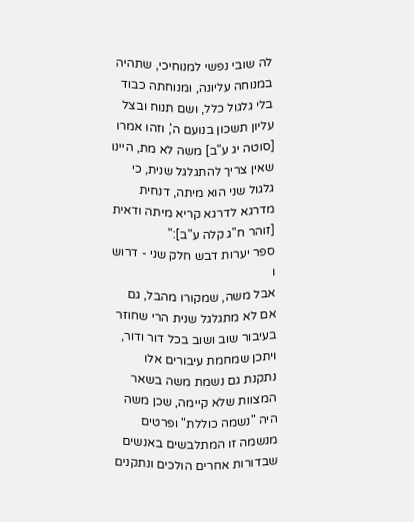לה שובי נפשי למנוחיכי, שתהיה במנוחה עליונה, ומנוחתה כבוד בלי גלגול כלל, ושם תנוח ובצל עליון תשכון בנועם ה', וזהו אמרו [סוטה יג ע"ב] משה לא מת, היינו שאין צריך להתגלגל שנית, כי גלגול שני הוא מיתה, דנחית מדרגא לדרגא קריא מיתה ודאית [זוהר ח"ג קלה ע"ב]:"
ספר יערות דבש חלק שני - דרוש ו
אבל משה, שמקורו מהבל, גם אם לא מתגלגל שנית הרי שחוזר בעיבור שוב ושוב בכל דור ודור, ויתכן שמחמת עיבורים אלו נתקנת גם נשמת משה בשאר המצוות שלא קיימה, שכן משה היה "נשמה כוללת" ופרטים מנשמה זו המתלבשים באנשים שבדורות אחרים הולכים ונתקנים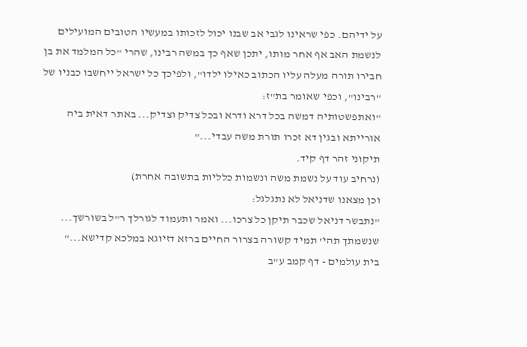על ידיהם. כפי שראינו לגבי אב שבנו יכול לזכותו במעשיו הטובים המועילים לנשמת האב אף אחר מותו, יתכן שאף כך במשה רבינו, שהרי "כל המלמד את בן חבירו תורה מעלה עליו הכתוב כאילו ילדו", ולפיכך כל ישראל ייחשבו כבניו של "רבינו", וכפי שאומר בת"ז:
"ואתפשטותיה דמשה בכל דרא ודרא ובכל צדיק וצדיק... באתר דאית ביה אורייתא ובגין דא זכרו תורת משה עבדי..."
תיקוני זהר דף קיד.
(נרחיב עוד על נשמת משה ונשמות כלליות בתשובה אחרת)
וכן מצאנו שדניאל לא נתגלגל:
"נתבשר דניאל שכבר תיקן כל צרכו... ואמר ותעמוד לגורלך ר"ל בשורשך... שנשמתך תהי' תמיד קשורה בצרור החיים ברזא דזיוגא במלכא קדישא..."
בית עולמים - דף קמב ע"ב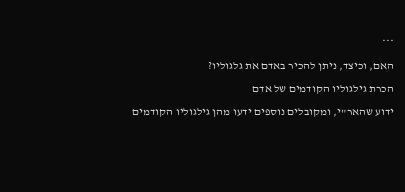***
האם, וכיצד, ניתן להכיר באדם את גלגוליו?
הכרת גילגוליו הקודמים של אדם
ידוע שהאר"י, ומקובלים נוספים ידעו מהן גילגוליו הקודמים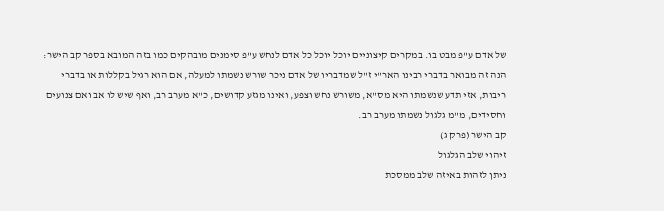של אדם ע"פ מבט בו. במקרים קיצוניים יוכל יוכל כל אדם לנחש ע"פ סימנים מובהקים כמו בזה המובא בספר קב הישר:
הנה זה מבואר בדברי רבינו האר"י ז"ל שמדבריו של אדם ניכר שורש נשמתו למעלה, אם הוא רגיל בקללות או בדברי ריבות, אזי תדע שנשמתו היא מס"א, משורש נחש וצפע, ואינו מגזע קדושים, כ"א מערב רב, ואף שיש לו אב ואם צנועים וחסידים, מ"מ גלגול נשמתו מערב רב.
קב הישר (פרק ג)
זיהוי שלב הגלגול
ניתן לזהות באיזה שלב ממסכת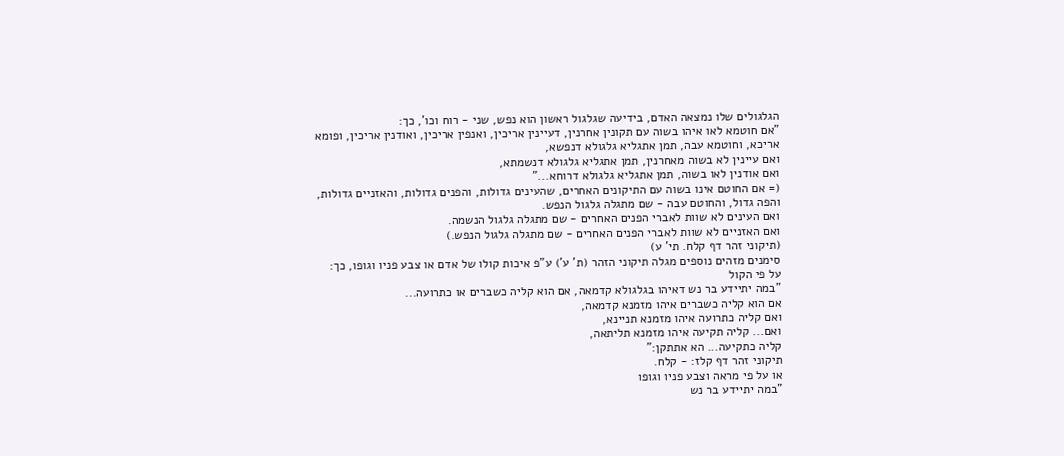הגלגולים שלו נמצאה האדם, בידיעה שגלגול ראשון הוא נפש, שני - רוח וכו', כך:
"אם חוטמא לאו איהו בשוה עם תקונין אחרנין, דעיינין אריכין, ואנפין אריכין, ואודנין אריכין, ופומא אריכא, וחוטמא עבה, תמן אתגליא גלגולא דנפשא,
ואם עיינין לא בשוה מאחרנין, תמן אתגליא גלגולא דנשמתא,
ואם אודנין לאו בשוה, תמן אתגליא גלגולא דרוחא..."
(= אם החוטם אינו בשוה עם התיקונים האחרים, שהעינים גדולות, והפנים גדולות, והאזניים גדולות, והפה גדול, והחוטם עבה - שם מתגלה גלגול הנפש.
ואם העינים לא שוות לאברי הפנים האחרים - שם מתגלה גלגול הנשמה.
ואם האזניים לא שוות לאברי הפנים האחרים - שם מתגלה גלגול הנפש.)
(תיקוני זהר דף קלח. תי' ע)
סימנים מזהים נוספים מגלה תיקוני הזהר (ת' ע') ע"פ איכות קולו של אדם או צבע פניו וגופו, כך:
על פי הקול
"במה יתיידע בר נש דאיהו בגלגולא קדמאה, אם הוא קליה כשברים או כתרועה...
אם הוא קליה כשברים איהו מזמנא קדמאה,
ואם קליה כתרועה איהו מזמנא תניינא,
ואם... קליה תקיעה איהו מזמנא תליתאה,
קליה כתקיעה... הא אתתקן:"
תיקוני זהר דף קלז: - קלח.
או על פי מראה וצבע פניו וגופו
"במה יתיידע בר נש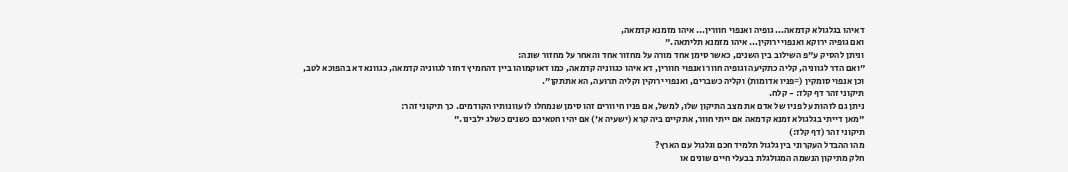דאיהו בגלגולא קדמאה... גופיה ואנפוי חוורין... איהו מזמנא קדמאה,
ואם גופיה ירוקא ואנפוי ירוקין... איהו מזמנא תליתאה."
וניתן להסיק ע"פ השילוב בין השנים, כאשר סימן אחד מורה על מחזור אחד והאחר על מחזור שונה:
"ואם הדר לגווניה, קליה כתקיעה וגופיה חוור ואנפוי חוורין, דא איהו כגווניה קדמאה, כמו דאוקמוהו ביין דהחמיץ דחזר לגווניה קדמאה, כגוונא דא בהפוכא לטב,
וכן אנפוי סומקין (=פניו אדומות) וקליה כשברים, ואנפוי ירוקין וקליה תרועה, הא אתתקן".
תיקוני זהר דף קלז: - קלח.
ניתן גם לזהות על פניו של אדם את מצב התיקון שלו, למשל, אם פניו חיוורים זהו סימן שנמחלו לו עוונותיו הקודמים. כך תיקוני זהר:
"מאן דייתי בגלגולא זמנא קדמאה אם ייתי חוור, אתקיים ביה קרא (ישעיה א') אם יהיו חטאיכם כשנים כשלג ילבינו."
תיקוני זהר (דף קלז:)
מהו ההבדל העקרוני בין גלגול תלמיד חכם וגלגול עם הארץ?
חלק מתיקון הנשמה המגולגלת בבעלי חיים שונים או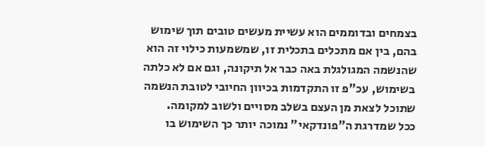בצמחים ובדוממים הוא עשיית מעשים טובים תוך שימוש בהם, בין אם מתכלים בתכלית זו, שמשמעות כילוי זה הוא שהנשמה המגולגלת באה כבר אל תיקונה, וגם אם לא כלתה בשימוש, עכ"פ זו התקדמות בכיוון החיובי לטובת הנשמה שתוכל לצאת מן העצם בשלב מסויים ולשוב למקומה.
ככל שמדרגת ה"פונדקאי" נמוכה יותר כך השימוש בו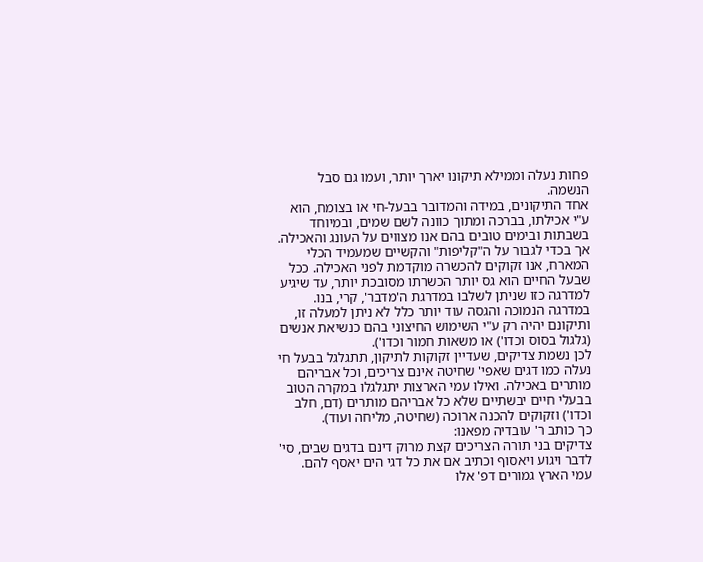פחות נעלה וממילא תיקונו יארך יותר, ועמו גם סבל הנשמה.
אחד התיקונים, במידה והמדובר בבעל-חי או בצומח, הוא ע"י אכילתו, בברכה ומתוך כוונה לשם שמים, ובמיוחד בשבתות ובימים טובים בהם אנו מצווים על העונג והאכילה.
אך בכדי לגבור על ה"קליפות" והקשיים שמעמיד הכלי המארח, אנו זקוקים להכשרה מוקדמת לפני האכילה. ככל שבעל החיים הוא גס יותר הכשרתו מסובכת יותר, עד שיגיע למדרגה כזו שניתן לשלבו במדרגת ה'מדבר', קרי, בנו. במדרגה הנמוכה והגסה עוד יותר כלל לא ניתן למעלה זו, ותיקונם יהיה רק ע"י השימוש החיצוני בהם כנשיאת אנשים (גלגול בסוס וכדו') או משאות חמור וכדו').
לכן נשמת צדיקים, שעדיין זקוקות לתיקון, תתגלגל בבעל חי נעלה כמו דגים שאפי' שחיטה אינם צריכים, וכל אבריהם מותרים באכילה. ואילו עמי הארצות יתגלגלו במקרה הטוב בבעלי חיים יבשתיים שלא כל אבריהם מותרים (דם, חלב וכדו') וזקוקים להכנה ארוכה (שחיטה, מליחה ועוד).
כך כותב ר' עובדיה מפאנו:
צדיקים בני תורה הצריכים קצת מרוק דינם בדגים שבים, סי' לדבר ויגוע ויאסוף וכתיב אם את כל דגי הים יאסף להם.
עמי הארץ גמורים דפ' אלו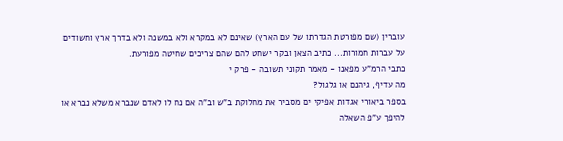עוברין (שם מפורטת הגדרתו של עם הארץ) שאינם לא במקרא ולא במשנה ולא בדרך ארץ וחשודים על עברות חמורות... כתיב הצאן ובקר ישחט להם שהם צריכים שחיטה מפורעת.
כתבי הרמ"ע מפאנו - מאמר תקוני תשובה - פרק י
מה עדיף, גיהנם או גלגול?
בספר ביאורי אגדות אפיקי ים מסביר את מחלוקת ב"ש וב"ה אם נח לו לאדם שנברא משלא נברא או להיפך ע"פ השאלה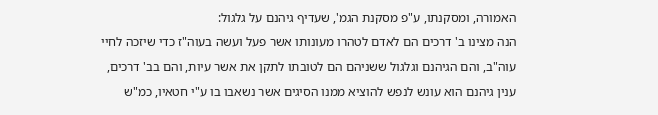האמורה, ומסקנתו, ע"פ מסקנת הגמ', שעדיף גיהנם על גלגול:
הנה מצינו ב' דרכים הם לאדם לטהרו מעונותו אשר פעל ועשה בעוה"ז כדי שיזכה לחיי עוה"ב, והם הגיהנם וגלגול ששניהם הם לטובתו לתקן את אשר עיות, והם בב' דרכים, ענין גיהנם הוא עונש לנפש להוציא ממנו הסיגים אשר נשאבו בו ע"י חטאיו, כמ"ש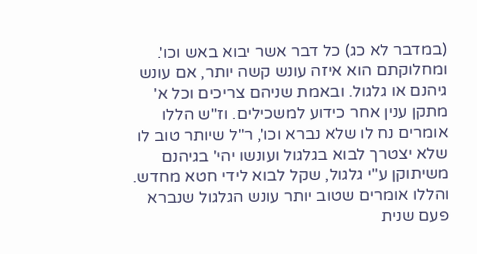(במדבר לא כג) כל דבר אשר יבוא באש וכו'. ומחלוקתם הוא איזה עונש קשה יותר, אם עונש גיהנם או גלגול. ובאמת שניהם צריכים וכל א' מתקן ענין אחר כידוע למשכילים. וז"ש הללו אומרים נח לו שלא נברא וכו', ר"ל שיותר טוב לו שלא יצטרך לבוא בגלגול ועונשו יהי' בגיהנם משיתוקן ע"י גלגול, שקל לבוא לידי חטא מחדש. והללו אומרים שטוב יותר עונש הגלגול שנברא פעם שנית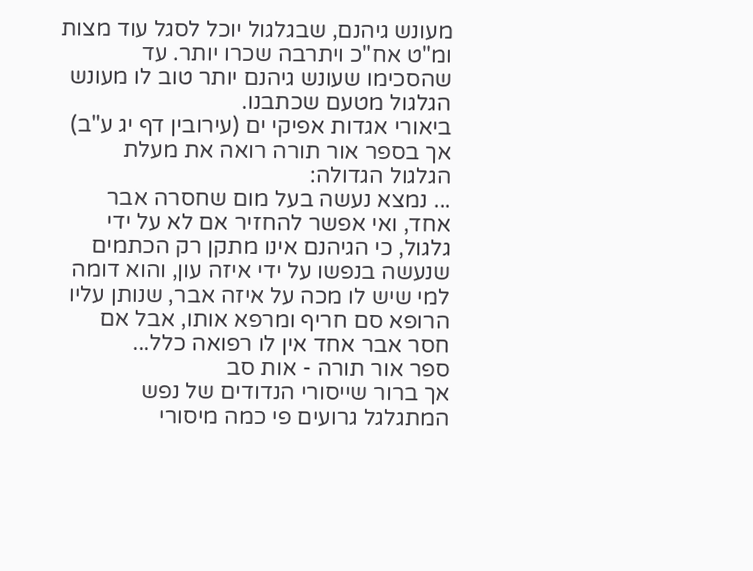מעונש גיהנם, שבגלגול יוכל לסגל עוד מצות ומ"ט אח"כ ויתרבה שכרו יותר. עד שהסכימו שעונש גיהנם יותר טוב לו מעונש הגלגול מטעם שכתבנו.
ביאורי אגדות אפיקי ים (עירובין דף יג ע"ב)
אך בספר אור תורה רואה את מעלת הגלגול הגדולה:
... נמצא נעשה בעל מום שחסרה אבר אחד, ואי אפשר להחזיר אם לא על ידי גלגול, כי הגיהנם אינו מתקן רק הכתמים שנעשה בנפשו על ידי איזה עון, והוא דומה למי שיש לו מכה על איזה אבר, שנותן עליו הרופא סם חריף ומרפא אותו, אבל אם חסר אבר אחד אין לו רפואה כלל...
ספר אור תורה - אות סב
אך ברור שייסורי הנדודים של נפש המתגלגל גרועים פי כמה מיסורי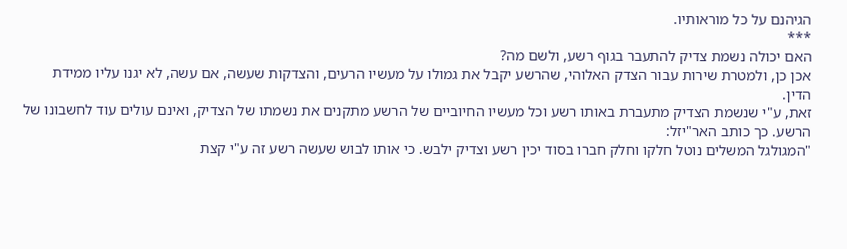הגיהנם על כל מוראותיו.
***
האם יכולה נשמת צדיק להתעבר בגוף רשע, ולשם מה?
אכן כן, ולמטרת שירות עבור הצדק האלוהי, שהרשע יקבל את גמולו על מעשיו הרעים, והצדקות שעשה, אם עשה, לא יגנו עליו ממידת הדין.
זאת, ע"י שנשמת הצדיק מתעברת באותו רשע וכל מעשיו החיוביים של הרשע מתקנים את נשמתו של הצדיק, ואינם עולים עוד לחשבונו של הרשע. כך כותב האר"יזל:
"המגולגל המשלים נוטל חלקו וחלק חברו בסוד יכין רשע וצדיק ילבש. כי אותו לבוש שעשה רשע זה ע"י קצת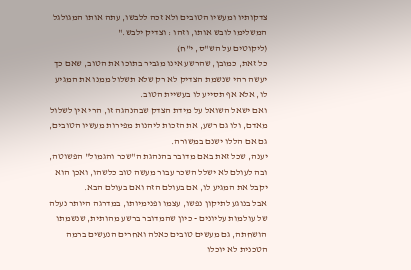צדקותיו ומעשיו הטובים ולא זכה ללבשו, עתה אותו המגולגל המשלימו לובש אותו, וזהו : וצדיק ילבש."
(ליקוטים על הש"ס, י"ח)
כל זאת, כמובן, שהרשע אינו מגביר בתוכו את הטוב, שאם כך יעשה רהי שנשמת הצדיק לא רק שלא תשלול ממנו את המגיע לו, אלא אף תסייע לו בעשיית הטוב.
ואם ישאל השואל על מידת הצדק שבהנהגה זו, הרי אין לשלול מאדם, ולו גם רשע, את הזכות ליהנות מפירות מעשיו הטובים, גם אם הללו ישנם במשורה.
יענה, שכל זאת באם מדובר בהנהגת ה"שכר והגמול" הפשוטה, ובה לעולם לא ישלל השכר עבור מעשה טוב כלשהו, ואכן הוא יקבל את המגיע לו, אם בעולם הזה ואם בעולם הבא.
אבל בנוגע לתיקון נפשו, עצמו ופנימיותו, במדרגה היותר נעלה של עולמות עליונים - כיון שהמדובר ברשע מהותית, שנשמתו הושחתה, גם מעשים טובים כאלה ואחרים הנעשים ברמה הטכנית לא יוכלו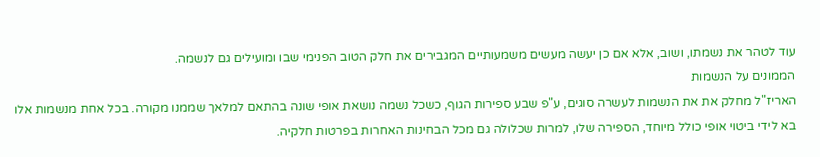עוד לטהר את נשמתו, ושוב, אלא אם כן יעשה מעשים משמעותיים המגבירים את חלק הטוב הפנימי שבו ומועילים גם לנשמה.
הממונים על הנשמות
האריז"ל מחלק את את הנשמות לעשרה סוגים, ע"פ שבע ספירות הגוף, כשכל נשמה נושאת אופי שונה בהתאם למלאך שממנו מקורה. בכל אחת מנשמות אלו בא לידי ביטוי אופי כולל מיוחד, הספירה שלו, למרות שכלולה גם מכל הבחינות האחרות בפרטות חלקיה.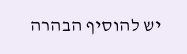יש להוסיף הבהרה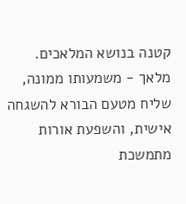קטנה בנושא המלאכים. מלאך - משמעותו ממונה, שליח מטעם הבורא להשגחה אישית, והשפעת אורות מתמשכת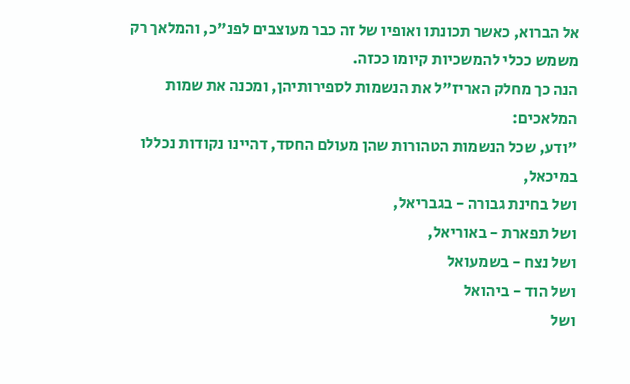אל הברוא, כאשר תכונתו ואופיו של זה כבר מעוצבים לפנ"כ, והמלאך רק משמש ככלי להמשכיות קיומו ככזה.
הנה כך מחלק האריז"ל את הנשמות לספירותיהן, ומכנה את שמות המלאכים:
"ודע, שכל הנשמות הטהורות שהן מעולם החסד, דהיינו נקודות נכללו במיכאל,
ושל בחינת גבורה - בגבריאל,
ושל תפארת - באוריאל,
ושל נצח - בשמעואל
ושל הוד - ביהואל
ושל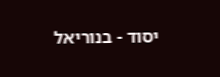יסוד - בנוריאל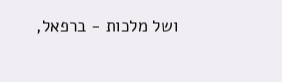ושל מלכות - ברפאל,